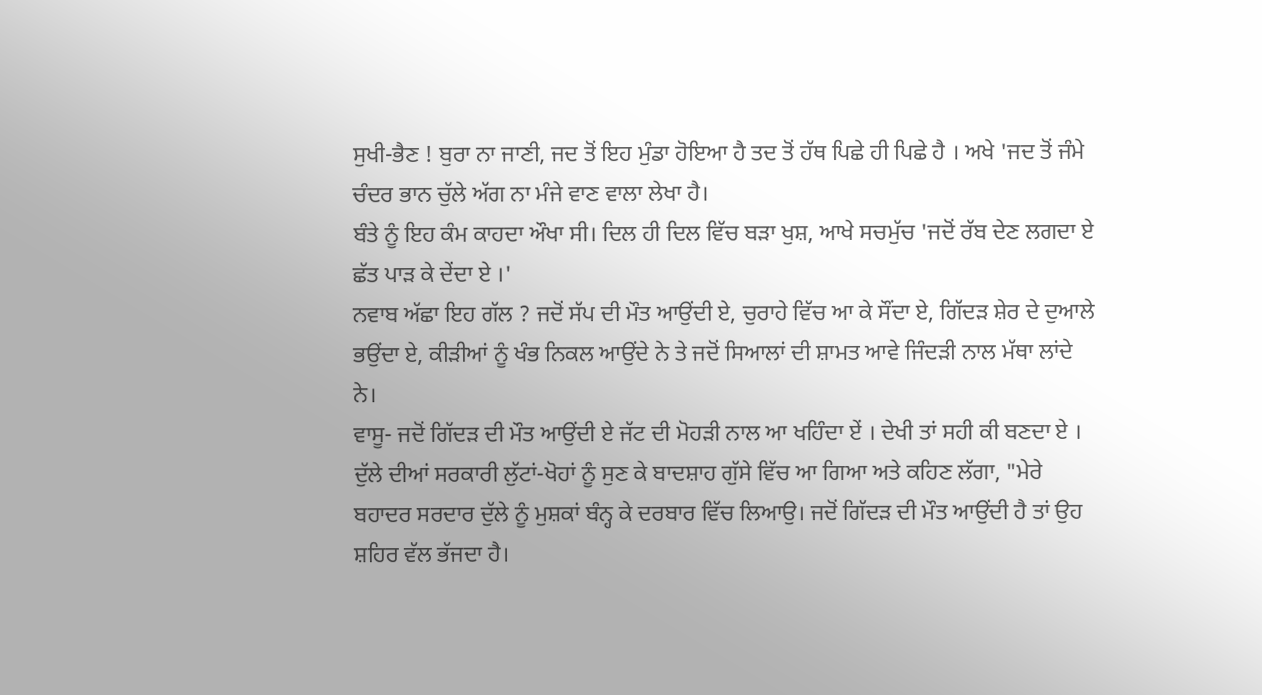ਸੁਖੀ-ਭੈਣ ! ਬੁਰਾ ਨਾ ਜਾਣੀ, ਜਦ ਤੋਂ ਇਹ ਮੁੰਡਾ ਹੋਇਆ ਹੈ ਤਦ ਤੋਂ ਹੱਥ ਪਿਛੇ ਹੀ ਪਿਛੇ ਹੈ । ਅਖੇ 'ਜਦ ਤੋਂ ਜੰਮੇ ਚੰਦਰ ਭਾਨ ਚੁੱਲੇ ਅੱਗ ਨਾ ਮੰਜੇ ਵਾਣ ਵਾਲਾ ਲੇਖਾ ਹੈ।
ਬੰਤੇ ਨੂੰ ਇਹ ਕੰਮ ਕਾਹਦਾ ਔਖਾ ਸੀ। ਦਿਲ ਹੀ ਦਿਲ ਵਿੱਚ ਬੜਾ ਖੁਸ਼, ਆਖੇ ਸਚਮੁੱਚ 'ਜਦੋਂ ਰੱਬ ਦੇਣ ਲਗਦਾ ਏ ਛੱਤ ਪਾੜ ਕੇ ਦੇਂਦਾ ਏ ।'
ਨਵਾਬ ਅੱਛਾ ਇਹ ਗੱਲ ? ਜਦੋਂ ਸੱਪ ਦੀ ਮੌਤ ਆਉਂਦੀ ਏ, ਚੁਰਾਹੇ ਵਿੱਚ ਆ ਕੇ ਸੌਂਦਾ ਏ, ਗਿੱਦੜ ਸ਼ੇਰ ਦੇ ਦੁਆਲੇ ਭਉਂਦਾ ਏ, ਕੀੜੀਆਂ ਨੂੰ ਖੰਭ ਨਿਕਲ ਆਉਂਦੇ ਨੇ ਤੇ ਜਦੋਂ ਸਿਆਲਾਂ ਦੀ ਸ਼ਾਮਤ ਆਵੇ ਜਿੰਦੜੀ ਨਾਲ ਮੱਥਾ ਲਾਂਦੇ ਨੇ।
ਵਾਸੂ- ਜਦੋਂ ਗਿੱਦੜ ਦੀ ਮੌਤ ਆਉਂਦੀ ਏ ਜੱਟ ਦੀ ਮੋਹੜੀ ਨਾਲ ਆ ਖਹਿੰਦਾ ਏਂ । ਦੇਖੀ ਤਾਂ ਸਹੀ ਕੀ ਬਣਦਾ ਏ ।
ਦੁੱਲੇ ਦੀਆਂ ਸਰਕਾਰੀ ਲੁੱਟਾਂ-ਖੋਹਾਂ ਨੂੰ ਸੁਣ ਕੇ ਬਾਦਸ਼ਾਹ ਗੁੱਸੇ ਵਿੱਚ ਆ ਗਿਆ ਅਤੇ ਕਹਿਣ ਲੱਗਾ, "ਮੇਰੇ ਬਹਾਦਰ ਸਰਦਾਰ ਦੁੱਲੇ ਨੂੰ ਮੁਸ਼ਕਾਂ ਬੰਨ੍ਹ ਕੇ ਦਰਬਾਰ ਵਿੱਚ ਲਿਆਉ। ਜਦੋਂ ਗਿੱਦੜ ਦੀ ਮੌਤ ਆਉਂਦੀ ਹੈ ਤਾਂ ਉਹ ਸ਼ਹਿਰ ਵੱਲ ਭੱਜਦਾ ਹੈ।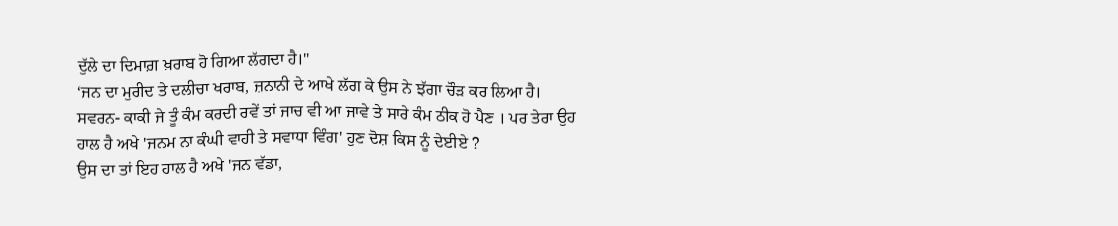ਦੁੱਲੇ ਦਾ ਦਿਮਾਗ਼ ਖ਼ਰਾਬ ਹੋ ਗਿਆ ਲੱਗਦਾ ਹੈ।"
‘ਜਨ ਦਾ ਮੁਰੀਦ ਤੇ ਦਲੀਚਾ ਖਰਾਬ, ਜ਼ਨਾਨੀ ਦੇ ਆਖੇ ਲੱਗ ਕੇ ਉਸ ਨੇ ਝੱਗਾ ਚੌੜ ਕਰ ਲਿਆ ਹੈ।
ਸਵਰਨ- ਕਾਕੀ ਜੇ ਤੂੰ ਕੰਮ ਕਰਦੀ ਰਵੇਂ ਤਾਂ ਜਾਚ ਵੀ ਆ ਜਾਵੇ ਤੇ ਸਾਰੇ ਕੰਮ ਠੀਕ ਹੋ ਪੈਣ । ਪਰ ਤੇਰਾ ਉਹ ਹਾਲ ਹੈ ਅਖੇ 'ਜਨਮ ਨਾ ਕੰਘੀ ਵਾਹੀ ਤੇ ਸਵਾਧਾ ਵਿੰਗ' ਹੁਣ ਦੋਸ਼ ਕਿਸ ਨੂੰ ਦੇਈਏ ?
ਉਸ ਦਾ ਤਾਂ ਇਹ ਹਾਲ ਹੈ ਅਖੇ 'ਜਨ ਵੱਡਾ,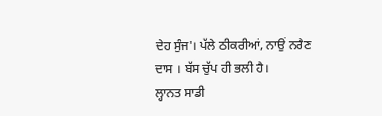ਦੇਹ ਸੁੰਜ'। ਪੱਲੇ ਠੀਕਰੀਆਂ, ਨਾਉਂ ਨਰੈਣ ਦਾਸ । ਬੱਸ ਚੁੱਪ ਹੀ ਭਲੀ ਹੈ।
ਲ੍ਹਾਨਤ ਸਾਡੀ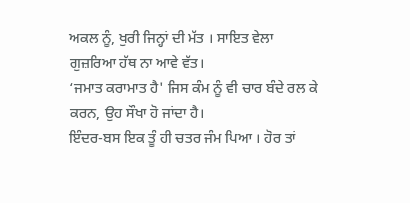ਅਕਲ ਨੂੰ, ਖੁਰੀ ਜਿਨ੍ਹਾਂ ਦੀ ਮੱਤ । ਸਾਇਤ ਵੇਲਾ ਗੁਜ਼ਰਿਆ ਹੱਥ ਨਾ ਆਵੇ ਵੱਤ।
‘ਜਮਾਤ ਕਰਾਮਾਤ ਹੈ' ਜਿਸ ਕੰਮ ਨੂੰ ਵੀ ਚਾਰ ਬੰਦੇ ਰਲ ਕੇ ਕਰਨ, ਉਹ ਸੌਖਾ ਹੋ ਜਾਂਦਾ ਹੈ।
ਇੰਦਰ-ਬਸ ਇਕ ਤੂੰ ਹੀ ਚਤਰ ਜੰਮ ਪਿਆ । ਹੋਰ ਤਾਂ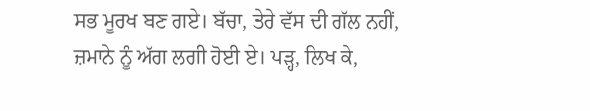ਸਭ ਮੂਰਖ ਬਣ ਗਏ। ਬੱਚਾ, ਤੇਰੇ ਵੱਸ ਦੀ ਗੱਲ ਨਹੀਂ, ਜ਼ਮਾਨੇ ਨੂੰ ਅੱਗ ਲਗੀ ਹੋਈ ਏ। ਪੜ੍ਹ, ਲਿਖ ਕੇ,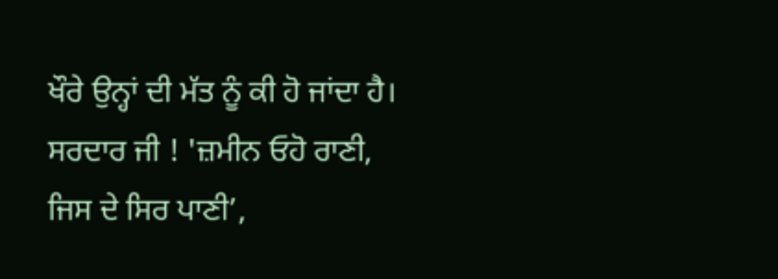ਖੌਰੇ ਉਨ੍ਹਾਂ ਦੀ ਮੱਤ ਨੂੰ ਕੀ ਹੋ ਜਾਂਦਾ ਹੈ।
ਸਰਦਾਰ ਜੀ ! 'ਜ਼ਮੀਨ ਓਹੋ ਰਾਣੀ, ਜਿਸ ਦੇ ਸਿਰ ਪਾਣੀ’,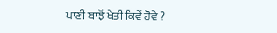ਪਾਣੀ ਬਾਝੋਂ ਖੇਤੀ ਕਿਵੇਂ ਹੋਵੇ ?